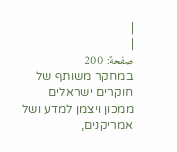|
|
صفحة: 200
במחקר משותף של חוקרים ישראלים ממכון ויצמן למדע ושל אמריקנים,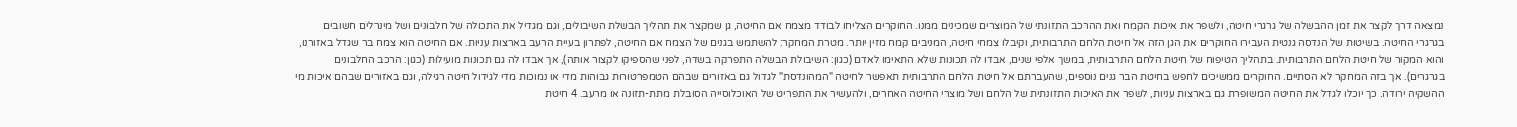נמצאה דרך לקצר את זמן ההבשלה של גרגרי חיטה, ולשפר את איכות הקמח ואת ההרכב התזונתי של המוצרים שמכינים ממנו. החוקרים הצליחו לבודד מצמח אם החיטה, גן שמקצר את תהליך הבשלת השיבולים, וגם מגדיל את התכולה של חלבונים ושל מינרלים חשובים בגרגרי החיטה. בשיטות של הנדסה גנטית העבירו החוקרים את הגן הזה אל חיטת הלחם התרבותית, וקיבלו צמחי חיטה, המניבים קמח מזין יותר. מטרת המחקר: להשתמש בגנים של הצמח אם החיטה, לפתרון בעיית הרעב בארצות עניות. אם החיטה הוא צמח בר שגדל באזורנו, והוא המקור של חיטת הלחם התרבותית. בתהליך הטיפוח של חיטת הלחם התרבותית, במשך אלפי שנים, אבדו לה תכונות שלא התאימו לאדם (כגון: השיבולת הבשלה התפרקה בשדה, לפני שהספיקו לקצור אותה), אך אבדו לה גם תכונות מועילות (כגון: הרכב החלבונים בגרגרים). אך בזה המחקר לא הסתיים. החוקרים ממשיכים לחפש בחיטת הבר גנים נוספים, שהעברתם אל חיטת הלחם התרבותית תאפשר לחיטה "המהונדסת" לגדול גם באזורים שבהם הטמפרטורות גבוהות מדי או נמוכות מדי לגידול חיטה רגילה, וגם באזורים שבהם איכות מי ההשקיה ירודה. כך יוכלו לגדל את החיטה המשופרת גם בארצות עניות, לשפר את האיכות התזונתית של הלחם ושל מוצרי החיטה האחרים, ולהעשיר את התפריט של האוכלוסייה הסובלת מתת-תזונה או מרעב. 4 חיטת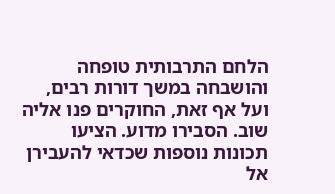הלחם התרבותית טופחה והושבחה במשך דורות רבים, ועל אף זאת, החוקרים פנו אליה שוב. הסבירו מדוע. הציעו תכונות נוספות שכדאי להעבירן אל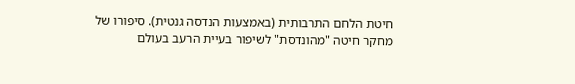חיטת הלחם התרבותית (באמצעות הנדסה גנטית). סיפורו של מחקר חיטה "מהונדסת" לשיפור בעיית הרעב בעולם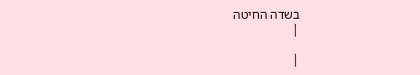בשדה החיטה
|

|